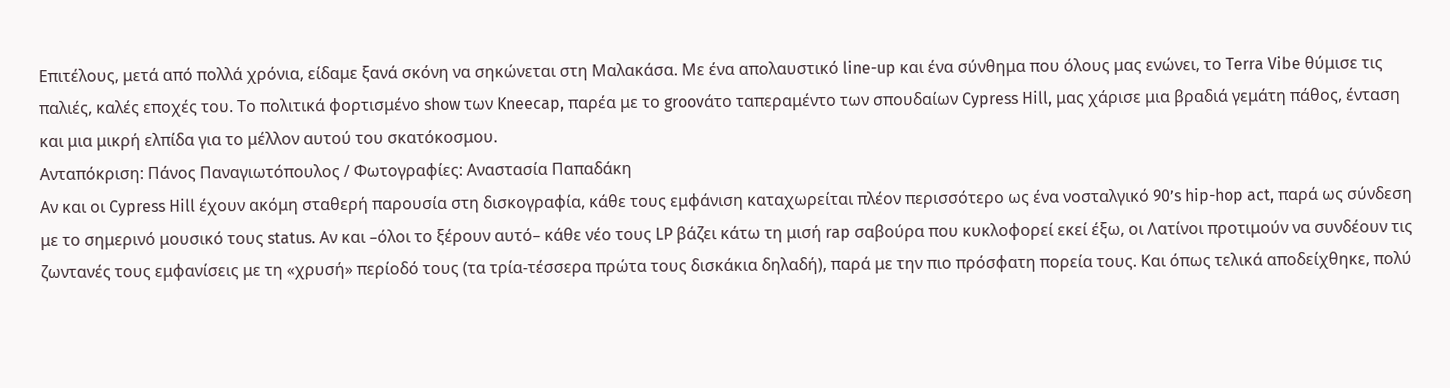Επιτέλους, μετά από πολλά χρόνια, είδαμε ξανά σκόνη να σηκώνεται στη Μαλακάσα. Με ένα απολαυστικό line-up και ένα σύνθημα που όλους μας ενώνει, το Terra Vibe θύμισε τις παλιές, καλές εποχές του. Το πολιτικά φορτισμένο show των Kneecap, παρέα με το groovάτο ταπεραμέντο των σπουδαίων Cypress Hill, μας χάρισε μια βραδιά γεμάτη πάθος, ένταση και μια μικρή ελπίδα για το μέλλον αυτού του σκατόκοσμου.
Ανταπόκριση: Πάνος Παναγιωτόπουλος / Φωτογραφίες: Αναστασία Παπαδάκη
Αν και οι Cypress Hill έχουν ακόμη σταθερή παρουσία στη δισκογραφία, κάθε τους εμφάνιση καταχωρείται πλέον περισσότερο ως ένα νοσταλγικό 90’s hip-hop act, παρά ως σύνδεση με το σημερινό μουσικό τους status. Αν και –όλοι το ξέρουν αυτό– κάθε νέο τους LP βάζει κάτω τη μισή rap σαβούρα που κυκλοφορεί εκεί έξω, οι Λατίνοι προτιμούν να συνδέουν τις ζωντανές τους εμφανίσεις με τη «χρυσή» περίοδό τους (τα τρία-τέσσερα πρώτα τους δισκάκια δηλαδή), παρά με την πιο πρόσφατη πορεία τους. Και όπως τελικά αποδείχθηκε, πολύ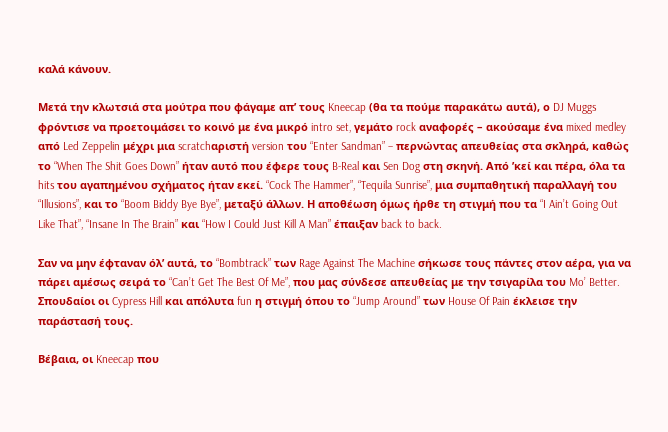καλά κάνουν.

Μετά την κλωτσιά στα μούτρα που φάγαμε απ’ τους Kneecap (θα τα πούμε παρακάτω αυτά), ο DJ Muggs φρόντισε να προετοιμάσει το κοινό με ένα μικρό intro set, γεμάτο rock αναφορές – ακούσαμε ένα mixed medley από Led Zeppelin μέχρι μια scratchαριστή version του “Enter Sandman” – περνώντας απευθείας στα σκληρά, καθώς το “When The Shit Goes Down” ήταν αυτό που έφερε τους B-Real και Sen Dog στη σκηνή. Από ’κεί και πέρα, όλα τα hits του αγαπημένου σχήματος ήταν εκεί. “Cock The Hammer”, “Tequila Sunrise”, μια συμπαθητική παραλλαγή του “Illusions”, και το “Boom Biddy Bye Bye”, μεταξύ άλλων. Η αποθέωση όμως ήρθε τη στιγμή που τα “I Ain’t Going Out Like That”, “Insane In The Brain” και “How I Could Just Kill A Man” έπαιξαν back to back.

Σαν να μην έφταναν όλ’ αυτά, το “Bombtrack” των Rage Against The Machine σήκωσε τους πάντες στον αέρα, για να πάρει αμέσως σειρά το “Can’t Get The Best Of Me”, που μας σύνδεσε απευθείας με την τσιγαρίλα του Mo’ Better. Σπουδαίοι οι Cypress Hill και απόλυτα fun η στιγμή όπου το “Jump Around” των House Of Pain έκλεισε την παράστασή τους.

Βέβαια, οι Kneecap που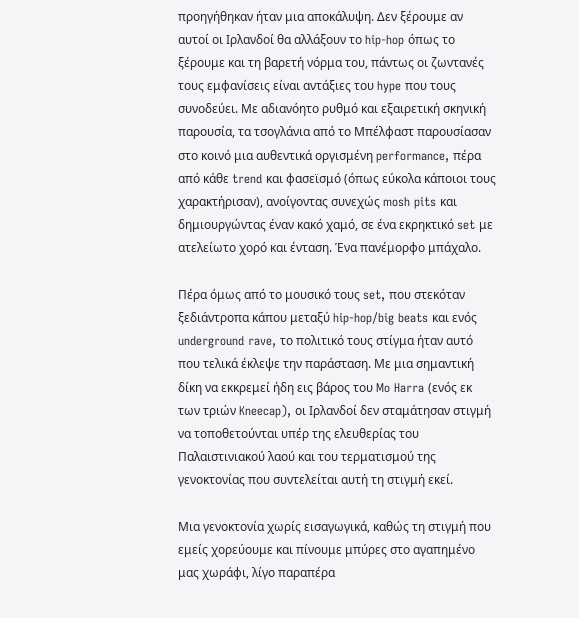προηγήθηκαν ήταν μια αποκάλυψη. Δεν ξέρουμε αν αυτοί οι Ιρλανδοί θα αλλάξουν το hip-hop όπως το ξέρουμε και τη βαρετή νόρμα του, πάντως οι ζωντανές τους εμφανίσεις είναι αντάξιες του hype που τους συνοδεύει. Με αδιανόητο ρυθμό και εξαιρετική σκηνική παρουσία, τα τσογλάνια από το Μπέλφαστ παρουσίασαν στο κοινό μια αυθεντικά οργισμένη performance, πέρα από κάθε trend και φασεϊσμό (όπως εύκολα κάποιοι τους χαρακτήρισαν), ανοίγοντας συνεχώς mosh pits και δημιουργώντας έναν κακό χαμό, σε ένα εκρηκτικό set με ατελείωτο χορό και ένταση. Ένα πανέμορφο μπάχαλο.

Πέρα όμως από το μουσικό τους set, που στεκόταν ξεδιάντροπα κάπου μεταξύ hip-hop/big beats και ενός underground rave, το πολιτικό τους στίγμα ήταν αυτό που τελικά έκλεψε την παράσταση. Με μια σημαντική δίκη να εκκρεμεί ήδη εις βάρος του Mo Harra (ενός εκ των τριών Kneecap), οι Ιρλανδοί δεν σταμάτησαν στιγμή να τοποθετούνται υπέρ της ελευθερίας του Παλαιστινιακού λαού και του τερματισμού της γενοκτονίας που συντελείται αυτή τη στιγμή εκεί.

Μια γενοκτονία χωρίς εισαγωγικά, καθώς τη στιγμή που εμείς χορεύουμε και πίνουμε μπύρες στο αγαπημένο μας χωράφι, λίγο παραπέρα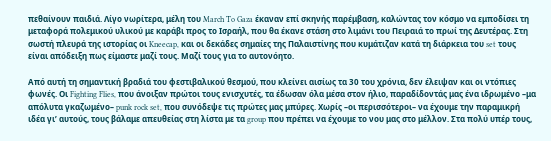πεθαίνουν παιδιά. Λίγο νωρίτερα, μέλη του March To Gaza έκαναν επί σκηνής παρέμβαση, καλώντας τον κόσμο να εμποδίσει τη μεταφορά πολεμικού υλικού με καράβι προς το Ισραήλ, που θα έκανε στάση στο λιμάνι του Πειραιά το πρωί της Δευτέρας. Στη σωστή πλευρά της ιστορίας οι Kneecap, και οι δεκάδες σημαίες της Παλαιστίνης που κυμάτιζαν κατά τη διάρκεια του set τους είναι απόδειξη πως είμαστε μαζί τους. Μαζί τους για το αυτονόητο.

Από αυτή τη σημαντική βραδιά του φεστιβαλικού θεσμού, που κλείνει αισίως τα 30 του χρόνια, δεν έλειψαν και οι ντόπιες φωνές. Οι Fighting Flies, που άνοιξαν πρώτοι τους ενισχυτές, τα έδωσαν όλα μέσα στον ήλιο, παραδίδοντάς μας ένα ιδρωμένο –μα απόλυτα γκαζωμένο– punk rock set, που συνόδεψε τις πρώτες μας μπύρες. Χωρίς –οι περισσότεροι– να έχουμε την παραμικρή ιδέα γι’ αυτούς, τους βάλαμε απευθείας στη λίστα με τα group που πρέπει να έχουμε το νου μας στο μέλλον. Στα πολύ υπέρ τους,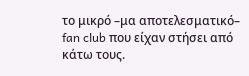το μικρό –μα αποτελεσματικό– fan club που είχαν στήσει από κάτω τους.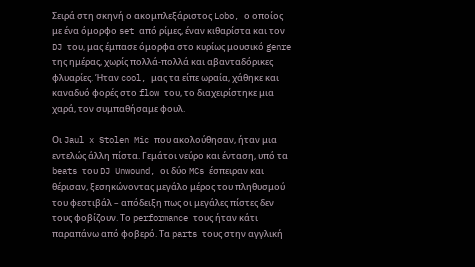Σειρά στη σκηνή ο ακομπλεξάριστος Lobo, ο οποίος με ένα όμορφο set από ρίμες, έναν κιθαρίστα και τον DJ του, μας έμπασε όμορφα στο κυρίως μουσικό genre της ημέρας, χωρίς πολλά-πολλά και αβανταδόρικες φλυαρίες. Ήταν cool, μας τα είπε ωραία, χάθηκε και καναδυό φορές στο flow του, το διαχειρίστηκε μια χαρά, τον συμπαθήσαμε φουλ.

Οι Jaul x Stolen Mic που ακολούθησαν, ήταν μια εντελώς άλλη πίστα. Γεμάτοι νεύρο και ένταση, υπό τα beats του DJ Unwound, οι δύο MCs έσπειραν και θέρισαν, ξεσηκώνοντας μεγάλο μέρος του πληθυσμού του φεστιβάλ – απόδειξη πως οι μεγάλες πίστες δεν τους φοβίζουν. Το performance τους ήταν κάτι παραπάνω από φοβερό. Τα parts τους στην αγγλική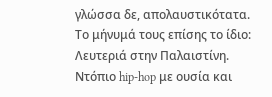γλώσσα δε, απολαυστικότατα. Το μήνυμά τους επίσης το ίδιο: Λευτεριά στην Παλαιστίνη. Ντόπιο hip-hop με ουσία και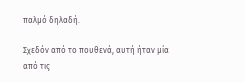παλμό δηλαδή.

Σχεδόν από το πουθενά, αυτή ήταν μία από τις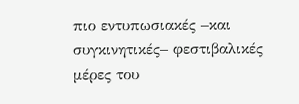πιο εντυπωσιακές –και συγκινητικές– φεστιβαλικές μέρες του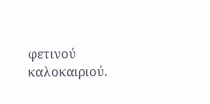φετινού καλοκαιριού.